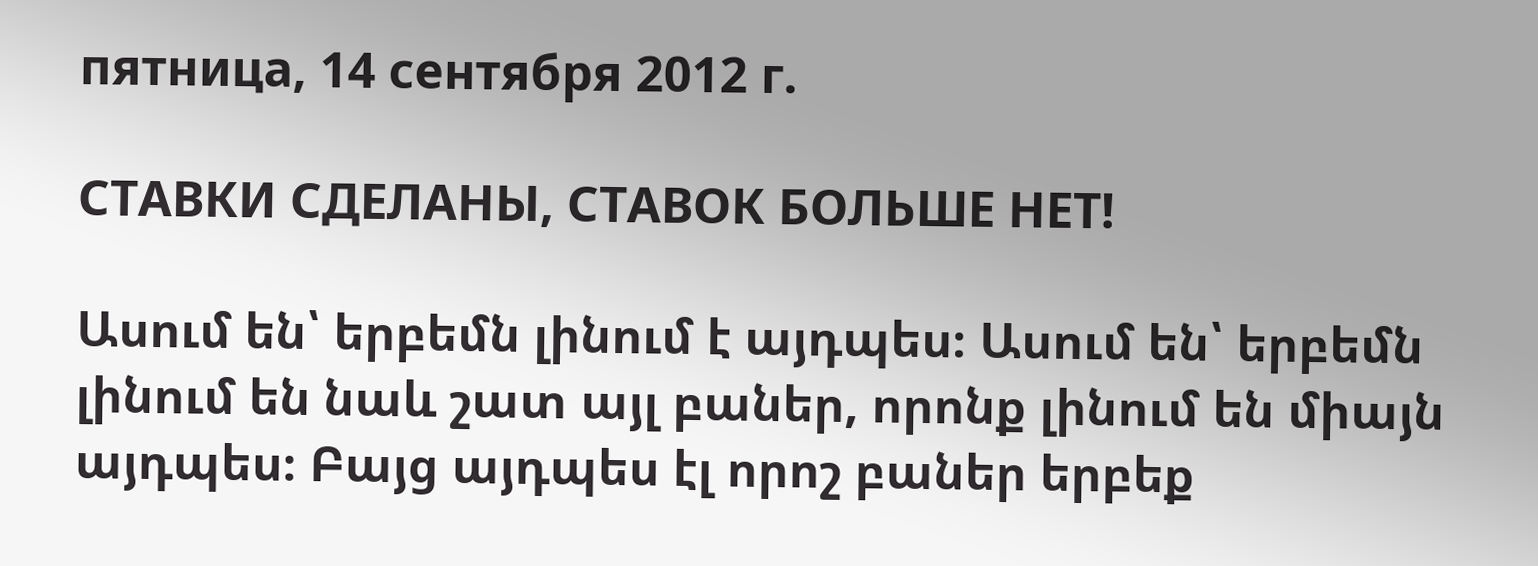пятница, 14 сентября 2012 г.

СТАВКИ СДЕЛАНЫ, СТАВОК БОЛЬШЕ НЕТ!

Ասում են՝ երբեմն լինում է այդպես։ Ասում են՝ երբեմն լինում են նաև շատ այլ բաներ, որոնք լինում են միայն այդպես։ Բայց այդպես էլ որոշ բաներ երբեք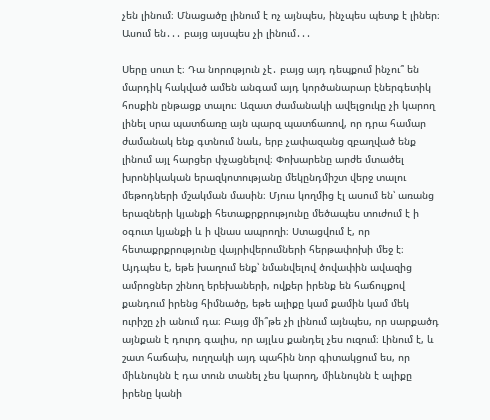չեն լինում։ Մնացածը լինում է ոչ այնպես, ինչպես պետք է լիներ։ Ասում են․․․ բայց այսպես չի լինում․․․

Սերը սուտ է։ Դա նորություն չէ․ բայց այդ դեպքում ինչու՞ են մարդիկ հակված ամեն անգամ այդ կործանարար էներգետիկ հոսքին ընթացք տալու։ Ազատ ժամանակի ավելցուկը չի կարող լինել սրա պատճառը այն պարզ պատճառով, որ դրա համար ժամանակ ենք գտնում նաև, երբ չափազանց զբաղված ենք լինում այլ հարցեր փչացնելով։ Փոխարենը արժե մտածել խրոնիկական երազկոտությանը մեկընդմիշտ վերջ տալու մեթոդների մշակման մասին։ Մյուս կողմից էլ ասում են՝ առանց երազների կյանքի հետաքրքրությունը մեծապես տուժում է ի օգուտ կյանքի և ի վնաս ապրողի։ Ստացվում է, որ հետաքրքրությունը վայրիվերումների հերթափոխի մեջ է։ Այդպես է, եթե խաղում ենք՝ նմանվելով ծովափին ավազից ամրոցներ շինող երեխաների, ովքեր իրենք են հաճույքով քանդում իրենց հիմնածը, եթե ալիքը կամ քամին կամ մեկ ուրիշը չի անում դա։ Բայց մի՞թե չի լինում այնպես, որ սարքածդ այնքան է դուրդ գալիս, որ այլևս քանդել չես ուզում։ Լինում է, և շատ հաճախ, ուղղակի այդ պահին նոր գիտակցում ես, որ միևնույնն է դա տուն տանել չես կարող, միևնույնն է ալիքը իրենը կանի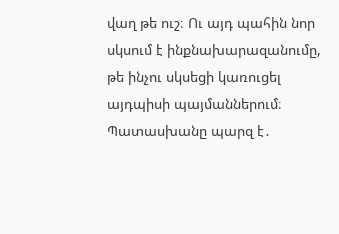վաղ թե ուշ։ Ու այդ պահին նոր սկսում է ինքնախարազանումը, թե ինչու սկսեցի կառուցել այդպիսի պայմաններում։ Պատասխանը պարզ է․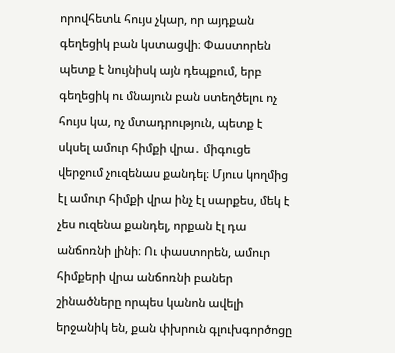որովհետև հույս չկար, որ այդքան գեղեցիկ բան կստացվի։ Փաստորեն պետք է նույնիսկ այն դեպքում, երբ գեղեցիկ ու մնայուն բան ստեղծելու ոչ հույս կա, ոչ մտադրություն, պետք է սկսել ամուր հիմքի վրա․ միգուցե վերջում չուզենաս քանդել։ Մյուս կողմից էլ ամուր հիմքի վրա ինչ էլ սարքես, մեկ է չես ուզենա քանդել, որքան էլ դա անճոռնի լինի։ Ու փաստորեն, ամուր հիմքերի վրա անճոռնի բաներ շինածները որպես կանոն ավելի երջանիկ են, քան փխրուն գլուխգործոցը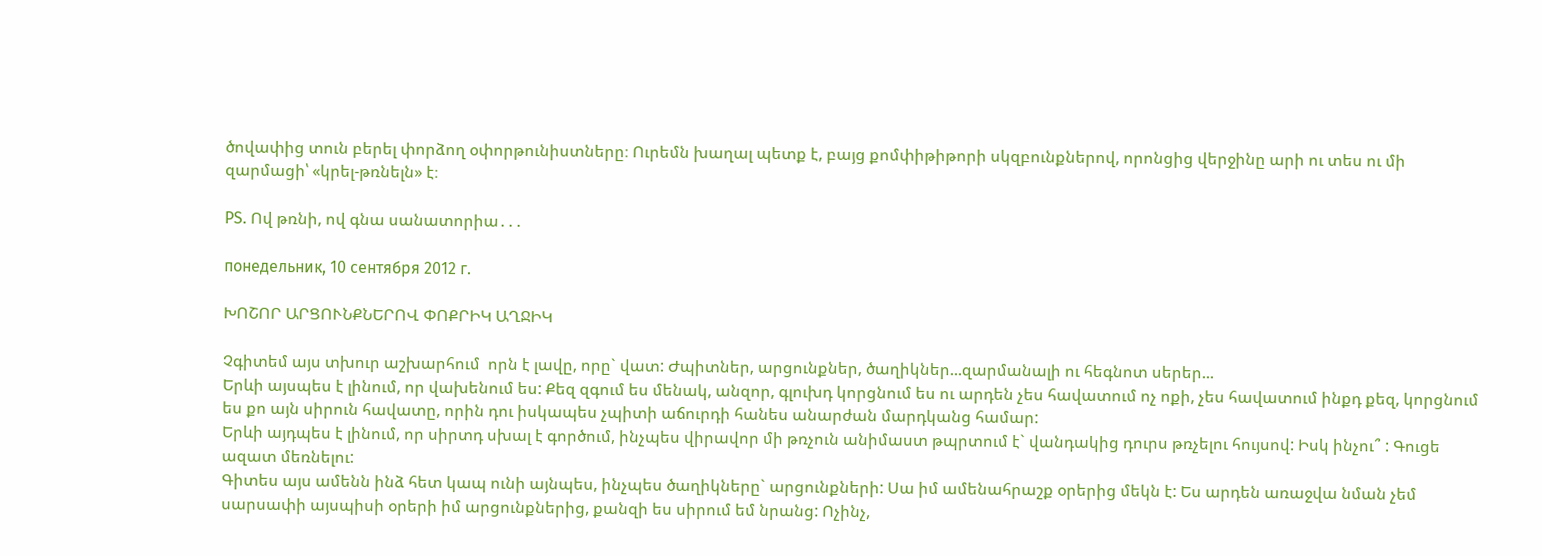ծովափից տուն բերել փորձող օփորթունիստները։ Ուրեմն խաղալ պետք է, բայց քոմփիթիթորի սկզբունքներով, որոնցից վերջինը արի ու տես ու մի զարմացի՝ «կրել-թռնելն» է։

PS. Ով թռնի, ով գնա սանատորիա․․․

понедельник, 10 сентября 2012 г.

ԽՈՇՈՐ ԱՐՑՈՒՆՔՆԵՐՈՎ ՓՈՔՐԻԿ ԱՂՋԻԿ

Չգիտեմ այս տխուր աշխարհում  որն է լավը, որը` վատ: Ժպիտներ, արցունքներ, ծաղիկներ...զարմանալի ու հեգնոտ սերեր...
Երևի այսպես է լինում, որ վախենում ես: Քեզ զգում ես մենակ, անզոր, գլուխդ կորցնում ես ու արդեն չես հավատում ոչ ոքի, չես հավատում ինքդ քեզ, կորցնում ես քո այն սիրուն հավատը, որին դու իսկապես չպիտի աճուրդի հանես անարժան մարդկանց համար:
Երևի այդպես է լինում, որ սիրտդ սխալ է գործում, ինչպես վիրավոր մի թռչուն անիմաստ թպրտում է` վանդակից դուրս թռչելու հույսով: Իսկ ինչու՞ : Գուցե ազատ մեռնելու:
Գիտես այս ամենն ինձ հետ կապ ունի այնպես, ինչպես ծաղիկները` արցունքների: Սա իմ ամենահրաշք օրերից մեկն է: Ես արդեն առաջվա նման չեմ սարսափի այսպիսի օրերի իմ արցունքներից, քանզի ես սիրում եմ նրանց: Ոչինչ,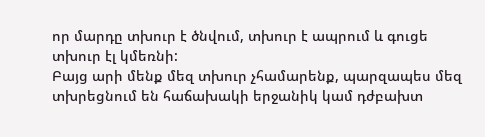որ մարդը տխուր է ծնվում, տխուր է ապրում և գուցե տխուր էլ կմեռնի:
Բայց արի մենք մեզ տխուր չհամարենք, պարզապես մեզ տխրեցնում են հաճախակի երջանիկ կամ դժբախտ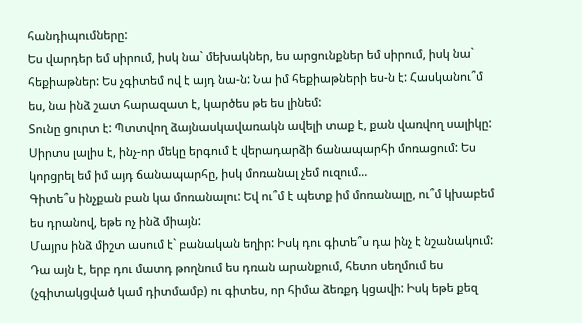հանդիպումները:
Ես վարդեր եմ սիրում, իսկ նա` մեխակներ, ես արցունքներ եմ սիրում, իսկ նա` հեքիաթներ: Ես չգիտեմ ով է այդ նա-ն: Նա իմ հեքիաթների ես-ն է: Հասկանու՞մ ես, նա ինձ շատ հարազատ է, կարծես թե ես լինեմ:
Տունը ցուրտ է: Պտտվող ձայնասկավառակն ավելի տաք է, քան վառվող սալիկը:
Սիրտս լալիս է, ինչ-որ մեկը երգում է վերադարձի ճանապարհի մոռացում: Ես կորցրել եմ իմ այդ ճանապարհը, իսկ մոռանալ չեմ ուզում...
Գիտե՞ս ինչքան բան կա մոռանալու: Եվ ու՞մ է պետք իմ մոռանալը, ու՞մ կխաբեմ ես դրանով, եթե ոչ ինձ միայն:
Մայրս ինձ միշտ ասում է` բանական եղիր: Իսկ դու գիտե՞ս դա ինչ է նշանակում: Դա այն է, երբ դու մատդ թողնում ես դռան արանքում, հետո սեղմում ես (չգիտակցված կամ դիտմամբ) ու գիտես, որ հիմա ձեռքդ կցավի: Իսկ եթե քեզ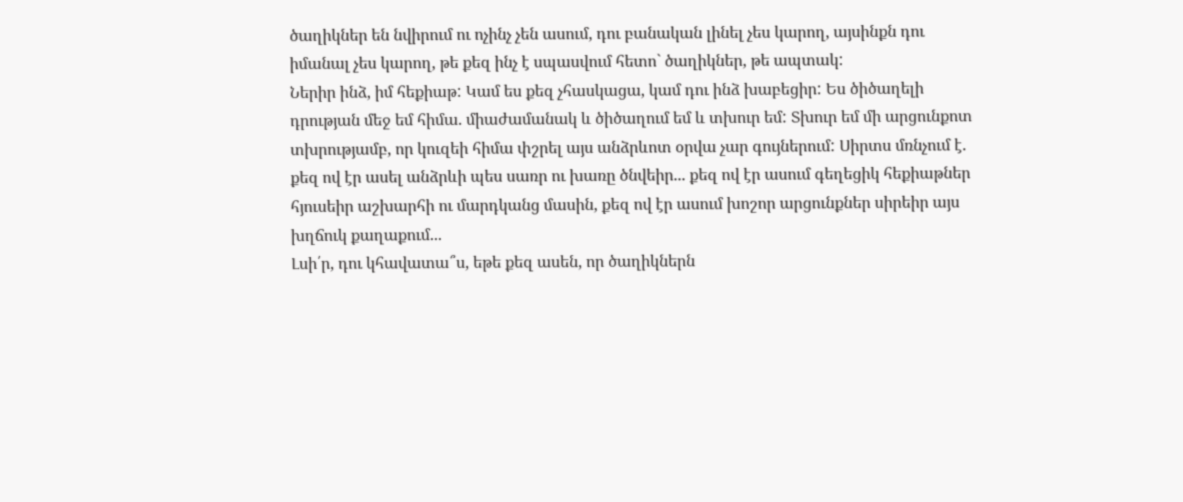ծաղիկներ են նվիրում ու ոչինչ չեն ասում, դու բանական լինել չես կարող, այսինքն դու իմանալ չես կարող, թե քեզ ինչ է սպասվում հետո` ծաղիկներ, թե ապտակ:
Ներիր ինձ, իմ հեքիաթ: Կամ ես քեզ չհասկացա, կամ դու ինձ խաբեցիր: Ես ծիծաղելի դրության մեջ եմ հիմա. միաժամանակ և ծիծաղում եմ և տխուր եմ: Տխուր եմ մի արցունքոտ տխրությամբ, որ կուզեի հիմա փշրել այս անձրևոտ օրվա չար գույներում: Սիրտս մռնչում է. քեզ ով էր ասել անձրևի պես սառր ու խառը ծնվեիր... քեզ ով էր ասում գեղեցիկ հեքիաթներ հյուսեիր աշխարհի ու մարդկանց մասին, քեզ ով էր ասում խոշոր արցունքներ սիրեիր այս խղճուկ քաղաքում...
Լսի՛ր, դու կհավատա՞ս, եթե քեզ ասեն, որ ծաղիկներն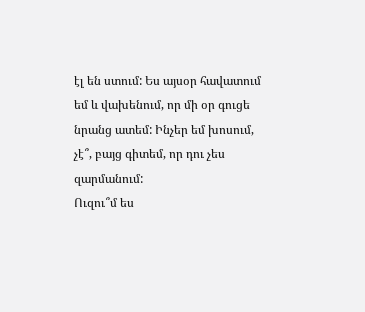էլ են ստում: Ես այսօր հավատում եմ և վախենում, որ մի օր գուցե նրանց ատեմ: Ինչեր եմ խոսում, չէ՞, բայց գիտեմ, որ դու չես զարմանում:
Ուզու՞մ ես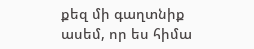քեզ մի գաղտնիք ասեմ, որ ես հիմա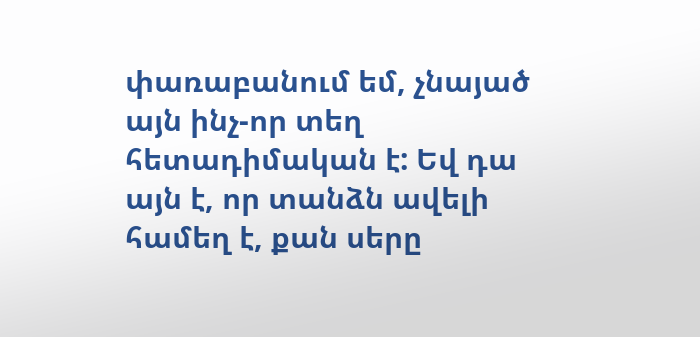փառաբանում եմ, չնայած այն ինչ-որ տեղ հետադիմական է: Եվ դա այն է, որ տանձն ավելի համեղ է, քան սերը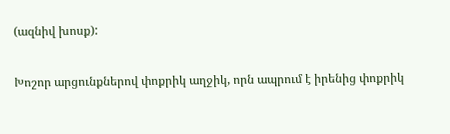(ազնիվ խոսք):

Խոշոր արցունքներով փոքրիկ աղջիկ, որն ապրում է իրենից փոքրիկ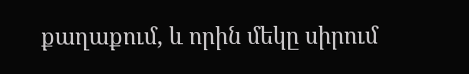քաղաքում, և որին մեկը սիրում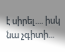է սիրել.... իսկ նա չգիտի...